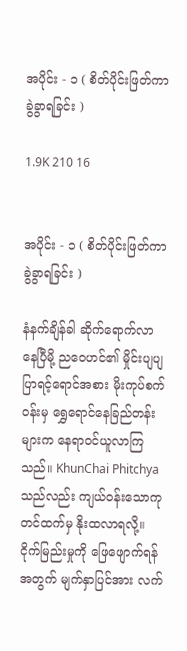အပိုင်း - ၁ ( စိတ်ပိုင်းဖြတ်ကာ ခွဲခွာရခြင်း )

1.9K 210 16


အပိုင်း - ၁ ( စိတ်ပိုင်းဖြတ်ကာ ခွဲခွာရခြင်း )

နံနက်ချိန်ခါ ဆိုက်ရောက်လာနေပြီမို့ ညဝေဟင်၏ မှိုင်းပျပျပြာရင့်ရောင်အစား မိုးကုပ်စက်ဝန်းမှ ရွှေရောင်နေခြည်တန်းများက နေရာဝင်ယူလာကြသည်။ KhunChai Phitchya သည်လည်း ကျယ်ဝန်းသောကုတင်ထက်မှ နိုးထလာရလို့။ ငိုက်မြည်းမှုကို ဖြေဖျောက်ရန်အတွက် မျက်နှာပြင်အား လက်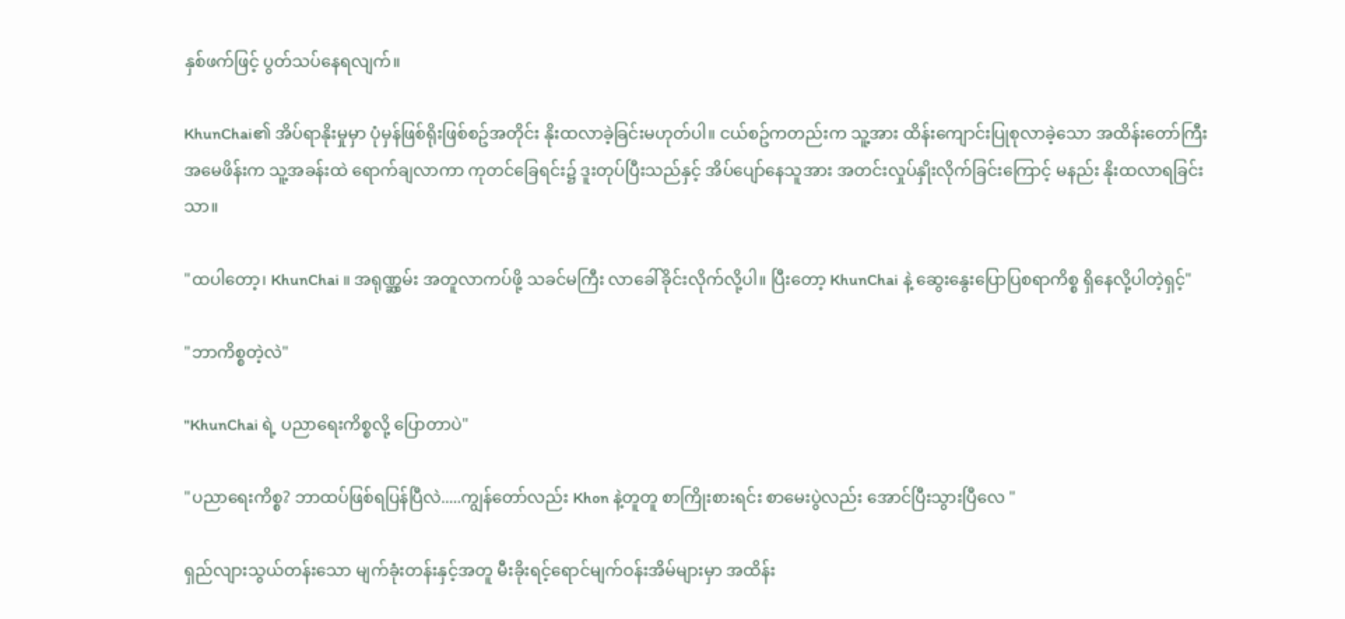နှစ်ဖက်ဖြင့် ပွတ်သပ်နေရလျက်။

KhunChai၏ အိပ်ရာနိုးမှုမှာ ပုံမှန်ဖြစ်ရိုးဖြစ်စဥ်အတိုင်း နိုးထလာခဲ့ခြင်းမဟုတ်ပါ။ ငယ်စဥ်ကတည်းက သူ့အား ထိန်းကျောင်းပြုစုလာခဲ့သော အထိန်းတော်ကြီး အမေဖိန်းက သူ့အခန်းထဲ ရောက်ချလာကာ ကုတင်ခြေရင်း၌ ဒူးတုပ်ပြီးသည်နှင့် အိပ်ပျော်နေသူအား အတင်းလှုပ်နှိုးလိုက်ခြင်းကြောင့် မနည်း နိုးထလာရခြင်းသာ။

"ထပါတော့၊ KhunChai ။ အရုဏ္ဆွမ်း အတူလာကပ်ဖို့ သခင်မကြီး လာခေါ်ခိုင်းလိုက်လို့ပါ။ ပြီးတော့ KhunChai နဲ့ ဆွေးနွေးပြောပြစရာကိစ္စ ရှိနေလို့ပါတဲ့ရှင့်"

"ဘာကိစ္စတဲ့လဲ"

"KhunChai ရဲ့ ပညာရေးကိစ္စလို့ ပြောတာပဲ"

"ပညာရေးကိစ္စ? ဘာထပ်ဖြစ်ရပြန်ပြီလဲ.....ကျွန်တော်လည်း Khon နဲ့တူတူ စာကြိုးစားရင်း စာမေးပွဲလည်း အောင်ပြီးသွားပြီလေ "

ရှည်လျားသွယ်တန်းသော မျက်ခုံးတန်းနှင့်အတူ မီးခိုးရင့်ရောင်မျက်ဝန်းအိမ်များမှာ အထိန်း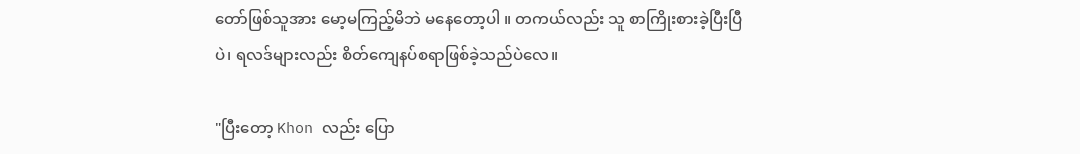တော်ဖြစ်သူအား မော့မကြည့်မိဘဲ မနေတော့ပါ ။ တကယ်လည်း သူ စာကြိုးစားခဲ့ပြီးပြီပဲ၊ ရလဒ်များလည်း စိတ်ကျေနပ်စရာဖြစ်ခဲ့သည်ပဲလေ။

"ပြီးတော့ Khon လည်း ပြော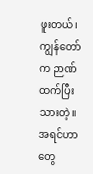ဖူးတယ်၊ ကျွန်တော်က ဉာဏ်ထက်ပြီးသားတဲ့။ အရင်ဟာတွေ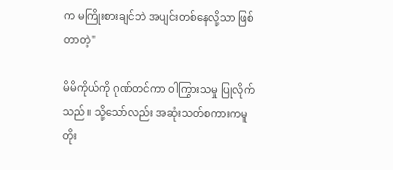က မကြိုးစားချင်ဘဲ အပျင်းတစ်နေလို့သာ ဖြစ်တာတဲ့"

မိမိကိုယ်ကို ဂုဏ်တင်ကာ ဝါကြွားသမှု ပြုလိုက်သည်။ သို့သော်လည်း အဆုံးသတ်စကားကမူ တိုး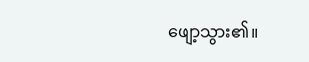ဖျော့သွား၏။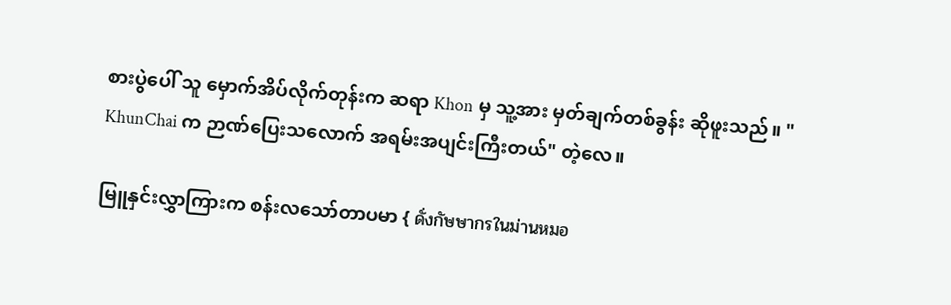စားပွဲပေါ် သူ မှောက်အိပ်လိုက်တုန်းက ဆရာ Khon မှ သူ့အား မှတ်ချက်တစ်ခွန်း ဆိုဖူးသည်။ " KhunChai က ဉာဏ်ပြေးသလောက် အရမ်းအပျင်းကြီးတယ်" တဲ့လေ။

မြူနှင်းလွှာကြားက စန်းလသော်တာပမာ { ดั่งกัษษากรในม่านหมอ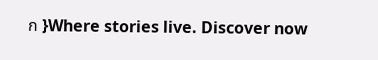ก }Where stories live. Discover now